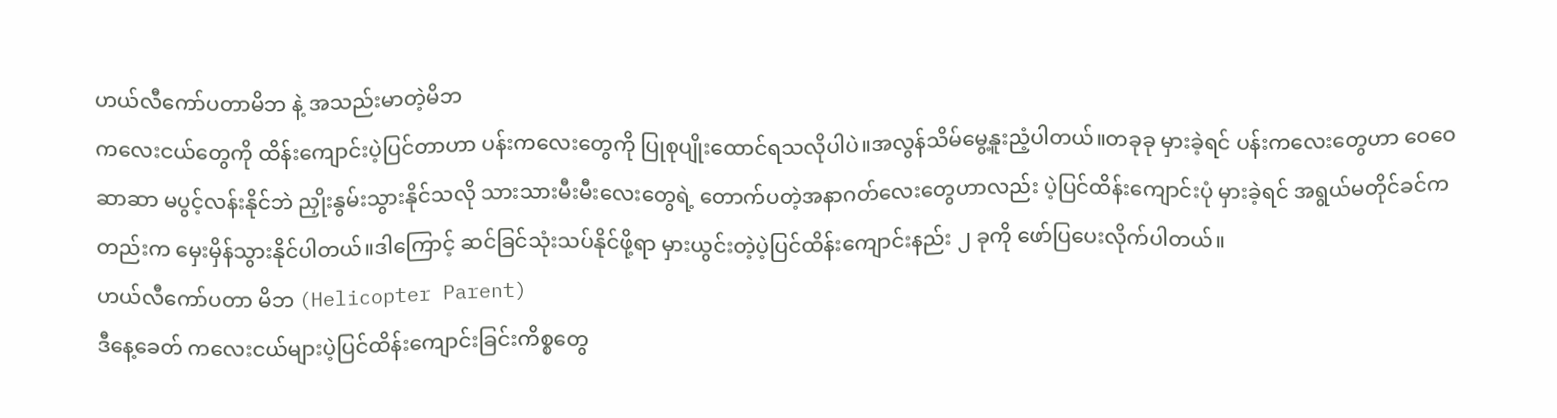ဟယ်လီကော်ပတာမိဘ နဲ့ အသည်းမာတဲ့မိဘ
ကလေးငယ်တွေကို ထိန်းကျောင်းပဲ့ပြင်တာဟာ ပန်းကလေးတွေကို ပြုစုပျိုးထောင်ရသလိုပါပဲ။အလွန်သိမ်မွေ့နူးညံ့ပါတယ်။တခုခု မှားခဲ့ရင် ပန်းကလေးတွေဟာ ဝေဝေဆာဆာ မပွင့်လန်းနိုင်ဘဲ ညှိုးနွမ်းသွားနိုင်သလို သားသားမီးမီးလေးတွေရဲ့ တောက်ပတဲ့အနာဂတ်လေးတွေဟာလည်း ပဲ့ပြင်ထိန်းကျောင်းပုံ မှားခဲ့ရင် အရွယ်မတိုင်ခင်ကတည်းက မှေးမှိန်သွားနိုင်ပါတယ်။ဒါကြောင့် ဆင်ခြင်သုံးသပ်နိုင်ဖို့ရာ မှားယွင်းတဲ့ပဲ့ပြင်ထိန်းကျောင်းနည်း ၂ ခုကို ဖော်ပြပေးလိုက်ပါတယ်။
ဟယ်လီကော်ပတာ မိဘ (Helicopter Parent)
ဒီနေ့ခေတ် ကလေးငယ်များပဲ့ပြင်ထိန်းကျောင်းခြင်းကိစ္စတွေ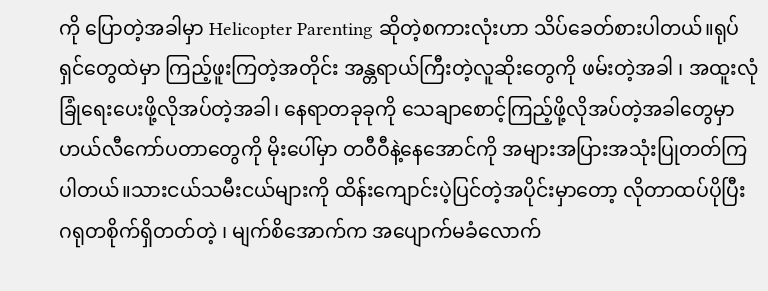ကို ပြောတဲ့အခါမှာ Helicopter Parenting ဆိုတဲ့စကားလုံးဟာ သိပ်ခေတ်စားပါတယ်။ရုပ်ရှင်တွေထဲမှာ ကြည့်ဖူးကြတဲ့အတိုင်း အန္တရာယ်ကြီးတဲ့လူဆိုးတွေကို ဖမ်းတဲ့အခါ ၊ အထူးလုံခြုံရေးပေးဖို့လိုအပ်တဲ့အခါ၊ နေရာတခုခုကို သေချာစောင့်ကြည့်ဖို့လိုအပ်တဲ့အခါတွေမှာ ဟယ်လီကော်ပတာတွေကို မိုးပေါ်မှာ တဝီဝီနဲ့နေအောင်ကို အများအပြားအသုံးပြုတတ်ကြပါတယ်။သားငယ်သမီးငယ်များကို ထိန်းကျောင်းပဲ့ပြင်တဲ့အပိုင်းမှာတော့ လိုတာထပ်ပိုပြီး ဂရုတစိုက်ရှိတတ်တဲ့ ၊ မျက်စိအောက်က အပျောက်မခံလောက်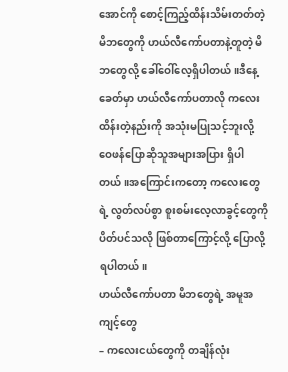အောင်ကို စောင့်ကြည့်ထိန်းသိမ်းတတ်တဲ့ မိဘတွေကို ဟယ်လီကော်ပတာနဲ့တူတဲ့ မိဘတွေလို့ ခေါ်ဝေါ်လေ့ရှိပါတယ်။ဒီနေ့ခေတ်မှာ ဟယ်လီကော်ပတာလို ကလေးထိန်းတဲ့နည်းကို အသုံးမပြုသင့်ဘူးလို့ ဝေဖန်ပြောဆိုသူအများအပြား ရှိပါတယ်။အကြောင်းကတော့ ကလေးတွေရဲ့ လွတ်လပ်စွာ စူးစမ်းလေ့လာခွင့်တွေကို ပိတ်ပင်သလို ဖြစ်တာကြောင့်လို့ ပြောလို့ရပါတယ်။
ဟယ်လီကော်ပတာ မိဘတွေရဲ့ အမူအကျင့်တွေ
– ကလေးငယ်တွေကို တချိန်လုံး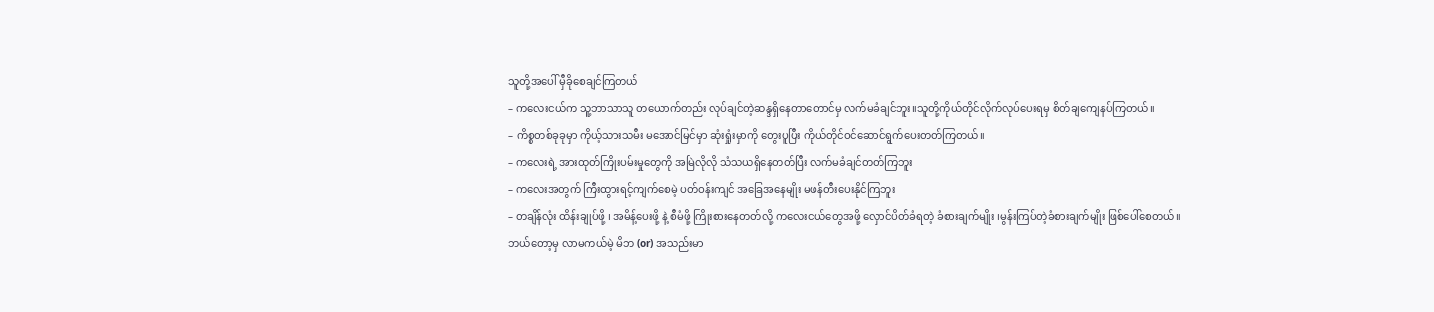သူတို့အပေါ် မှီခိုစေချင်ကြတယ်
– ကလေးငယ်က သူ့ဘာသာသူ တယောက်တည်း လုပ်ချင်တဲ့ဆန္ဒရှိနေတာတောင်မှ လက်မခံချင်ဘူး။သူတို့ကိုယ်တိုင်လိုက်လုပ်ပေးရမှ စိတ်ချကျေနပ်ကြတယ်။
– ကိစ္စတစ်ခုခုမှာ ကိုယ့်သားသမီး မအောင်မြင်မှာ ဆုံးရှုံးမှာကို တွေးပူပြီး ကိုယ်တိုင်ဝင်ဆောင်ရွက်ပေးတတ်ကြတယ်။
– ကလေးရဲ့ အားထုတ်ကြိုးပမ်းမှုတွေကို အမြဲလိုလို သံသယရှိနေတတ်ပြီး လက်မခံချင်တတ်ကြဘူး
– ကလေးအတွက် ကြီးထွားရင့်ကျက်စေမဲ့ ပတ်ဝန်းကျင် အခြေအနေမျိုး မဖန်တီးပေးနိုင်ကြဘူး
– တချိန်လုံး ထိန်းချုပ်ဖို့ ၊ အမိန့်ပေးဖို့ နဲ့ စီမံဖို့ ကြိုးစားနေတတ်လို့ ကလေးငယ်တွေအဖို့ လှောင်ပိတ်ခံရတဲ့ ခံစားချက်မျိုး ၊မွန်းကြပ်တဲ့ခံစားချက်မျိုး ဖြစ်ပေါ်စေတယ်။
ဘယ်တော့မှ လာမကယ်မဲ့ မိဘ (or) အသည်းမာ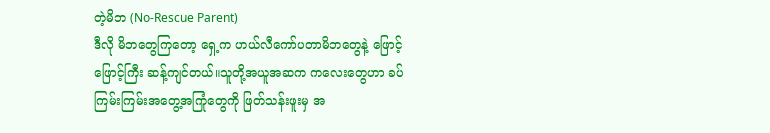တဲ့မိဘ (No-Rescue Parent)
ဒီလို မိဘတွေကြတော့ ရှေ့က ဟယ်လီကော်ပတာမိဘတွေနဲ့ ဖြောင့်ဖြောင့်ကြီး ဆန့်ကျင်တယ်။သူတို့အယူအဆက ကလေးတွေဟာ ခပ်ကြမ်းကြမ်းအတွေ့အကြုံတွေကို ဖြတ်သန်းဖူးမှ အ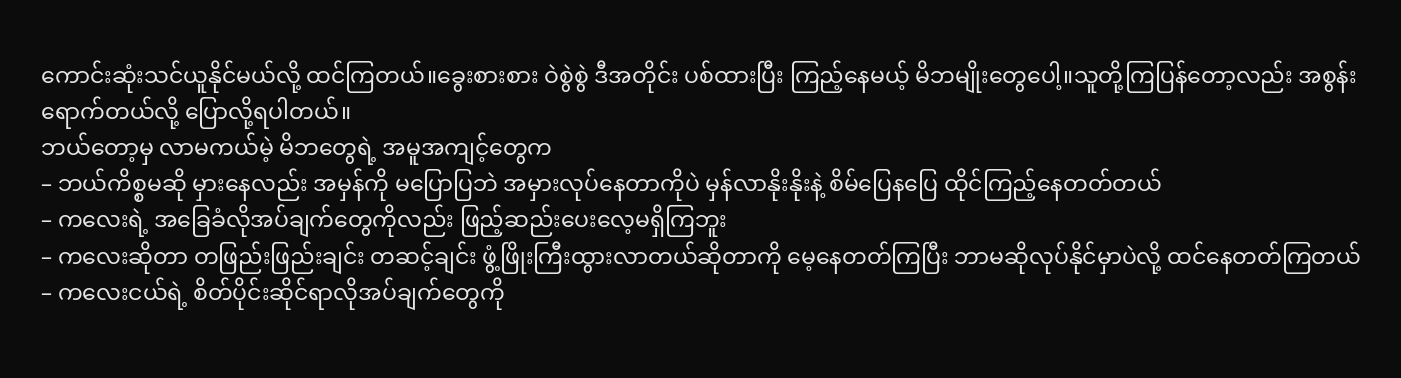ကောင်းဆုံးသင်ယူနိုင်မယ်လို့ ထင်ကြတယ်။ခွေးစားစား ဝဲစွဲစွဲ ဒီအတိုင်း ပစ်ထားပြီး ကြည့်နေမယ့် မိဘမျိုးတွေပေါ့။သူတို့ကြပြန်တော့လည်း အစွန်းရောက်တယ်လို့ ပြောလို့ရပါတယ်။
ဘယ်တော့မှ လာမကယ်မဲ့ မိဘတွေရဲ့ အမူအကျင့်တွေက
– ဘယ်ကိစ္စမဆို မှားနေလည်း အမှန်ကို မပြောပြဘဲ အမှားလုပ်နေတာကိုပဲ မှန်လာနိုးနိုးနဲ့ စိမ်ပြေနပြေ ထိုင်ကြည့်နေတတ်တယ်
– ကလေးရဲ့ အခြေခံလိုအပ်ချက်တွေကိုလည်း ဖြည့်ဆည်းပေးလေ့မရှိကြဘူး
– ကလေးဆိုတာ တဖြည်းဖြည်းချင်း တဆင့်ချင်း ဖွံ့ဖြိုးကြီးထွားလာတယ်ဆိုတာကို မေ့နေတတ်ကြပြီး ဘာမဆိုလုပ်နိုင်မှာပဲလို့ ထင်နေတတ်ကြတယ်
– ကလေးငယ်ရဲ့ စိတ်ပိုင်းဆိုင်ရာလိုအပ်ချက်တွေကို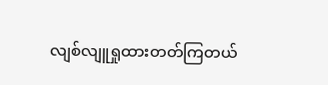လျစ်လျူရှုထားတတ်ကြတယ်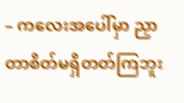– ကလေးအပေါ်မှာ ညှာတာစိတ်မရှိတတ်ကြဘူး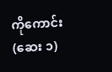ကိုကောင်း (ဆေး ၁)